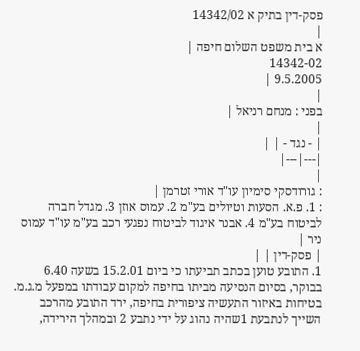פסק-דין בתיק א 14342/02
|
א בית משפט השלום חיפה |
14342-02
9.5.2005 |
|
בפני : מנחם רניאל |
|
| - נגד - | |
|---|---|
|
: גורודסקי סימיון עו"ד אורי זטרמן |
: 1. פ.א. הסעות וטיולים בע"מ 2. עמוס אוזן 3. מגדל חברה לביטוח בע"מ 4. אבנר איגוד לביטוח נפגעי רכב בע"מ עו"ד עמוס ניר |
| פסק-דין | |
1. התובע טוען בכתב תביעתו כי ביום 15.2.01 בשעה 6.40 בבוקר, בסיום הנסיעה מביתו בחיפה למקום עבודתו במפעל מ.ג.מ. בטיחות באיזור התעשיה ציפורית בחיפה, ירד התובע מהרכב השייך לנתבעת 1שהיה נהוג על ידי נתבע 2 ובמהלך הירידה,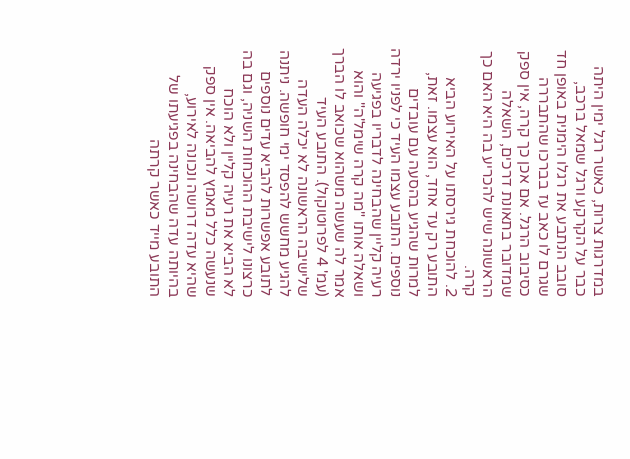במדרגות צרות, כאשר רגל ימין היתה כבר על הקרקע ורגל שמאל ברכב, סובב הנתבע את רגלו הימנית באופן חד שגרם לו כאב עז בברכו שהתבררה כסיבוב הרגל. אם אכן כך קרה, אין ספק שמדובר בתאונת דרכים, השאלה הראשונה שיש להכריע בה היא האם כך קרה.
2. להוכחת גירסתו על האירוע הביא התובע רק עד אחד, הוא עצמו. זאת, למרות שהגיע בהסעה עם עובדים נוספים. התובע עצמו העיד כי לפניו ירדה רעיה קליין שהבחינה לדבריו בפגיעה ושאלה אותו "מה קרה שימל'ה" והוא אמר לה שעשה משהוא שכואב לו הברך (עמ' 4 לפרוטוקול). התובע העיד שלישיבה הראשונה לא יכלה העדה להגיע מחשש להפסד ימי חופשה. ניתנה לתובע אפשרות להביא עדים נוספים כרצונו לישיבת ההוכחות השניה, וגם בה לא הביא את רעיה קליין ולא הוכח שנעשה כלל מאמץ להביאה. אין ספק שהיא עדה דרושה ונכונה לאירוע, בהיותה עדה שהבחינה בפגיעתו של התובע מייד כאשר קרתה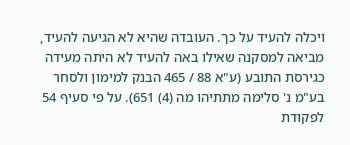ויכלה להעיד על כך. העובדה שהיא לא הגיעה להעיד, מביאה למסקנה שאילו באה להעיד לא היתה מעידה כגירסת התובע (ע"א 88 / 465 הבנק למימון ולסחר בע"מ נ' סלימה מתתיהו מה (4) 651). על פי סעיף 54 לפקודת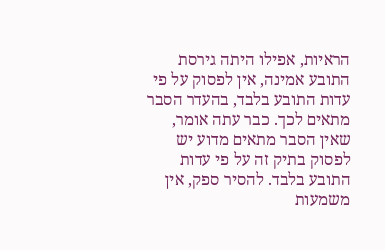הראיות, אפילו היתה גירסת התובע אמינה, אין לפסוק על פי עדות התובע בלבד, בהעדר הסבר מתאים לכך. כבר עתה אומר, שאין הסבר מתאים מדוע יש לפסוק בתיק זה על פי עדות התובע בלבד. להסיר ספק, אין משמעות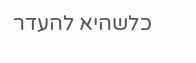כלשהיא להעדר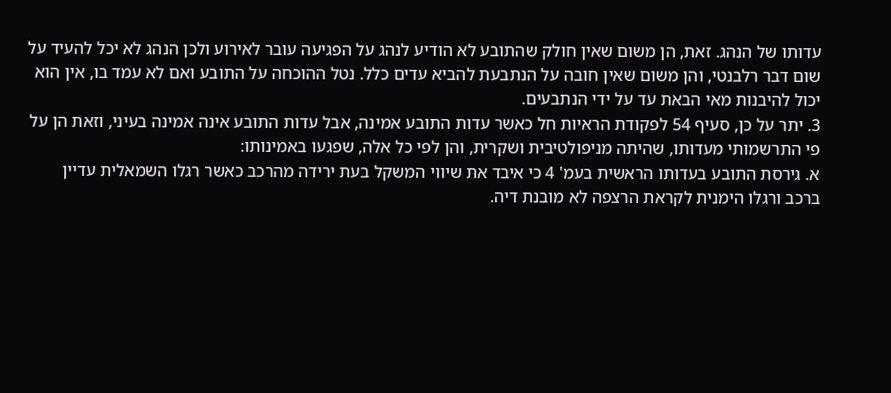עדותו של הנהג. זאת, הן משום שאין חולק שהתובע לא הודיע לנהג על הפגיעה עובר לאירוע ולכן הנהג לא יכל להעיד על שום דבר רלבנטי, והן משום שאין חובה על הנתבעת להביא עדים כלל. נטל ההוכחה על התובע ואם לא עמד בו, אין הוא יכול להיבנות מאי הבאת עד על ידי הנתבעים.
3. יתר על כן, סעיף 54 לפקודת הראיות חל כאשר עדות התובע אמינה, אבל עדות התובע אינה אמינה בעיני, וזאת הן על פי התרשמותי מעדותו, שהיתה מניפולטיבית ושקרית, והן לפי כל אלה, שפגעו באמינותו:
א. גירסת התובע בעדותו הראשית בעמ' 4 כי איבד את שיווי המשקל בעת ירידה מהרכב כאשר רגלו השמאלית עדיין ברכב ורגלו הימנית לקראת הרצפה לא מובנת דיה.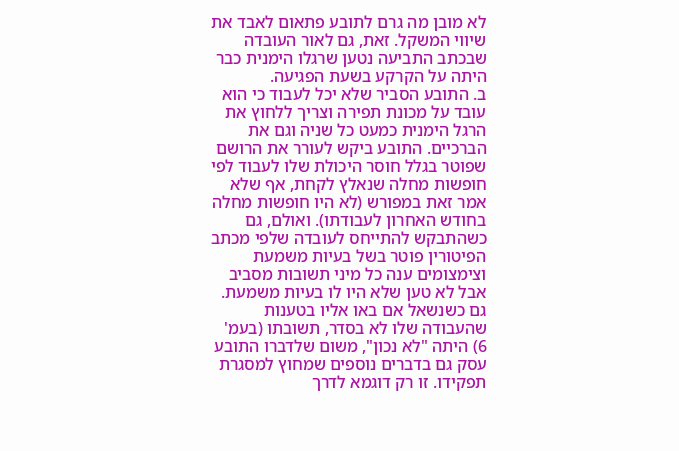לא מובן מה גרם לתובע פתאום לאבד את שיווי המשקל. זאת, גם לאור העובדה שבכתב התביעה נטען שרגלו הימנית כבר היתה על הקרקע בשעת הפגיעה.
ב. התובע הסביר שלא יכל לעבוד כי הוא עובד על מכונת תפירה וצריך ללחוץ את הרגל הימנית כמעט כל שניה וגם את הברכיים. התובע ביקש לעורר את הרושם שפוטר בגלל חוסר היכולת שלו לעבוד לפי חופשות מחלה שנאלץ לקחת, אף שלא אמר זאת במפורש (לא היו חופשות מחלה בחודש האחרון לעבודתו). ואולם, גם כשהתבקש להתייחס לעובדה שלפי מכתב הפיטורין פוטר בשל בעיות משמעת וצימצומים ענה כל מיני תשובות מסביב אבל לא טען שלא היו לו בעיות משמעת. גם כשנשאל אם באו אליו בטענות שהעבודה שלו לא בסדר, תשובתו (בעמ' 6) היתה "לא נכון", משום שלדברו התובע עסק גם בדברים נוספים שמחוץ למסגרת תפקידו. זו רק דוגמא לדרך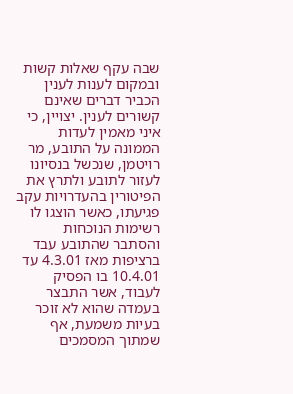שבה עקף שאלות קשות ובמקום לענות לענין הכביר דברים שאינם קשורים לענין. יצויין, כי איני מאמין לעדות הממונה על התובע, מר רויטמן, שנכשל בנסיונו לעזור לתובע ולתרץ את הפיטורין בהעדרויות עקב פגיעתו, כאשר הוצגו לו רשימות הנוכחות והסתבר שהתובע עבד ברציפות מאז 4.3.01 עד 10.4.01 בו הפסיק לעבוד, אשר התבצר בעמדה שהוא לא זוכר בעיות משמעת, אף שמתוך המסמכים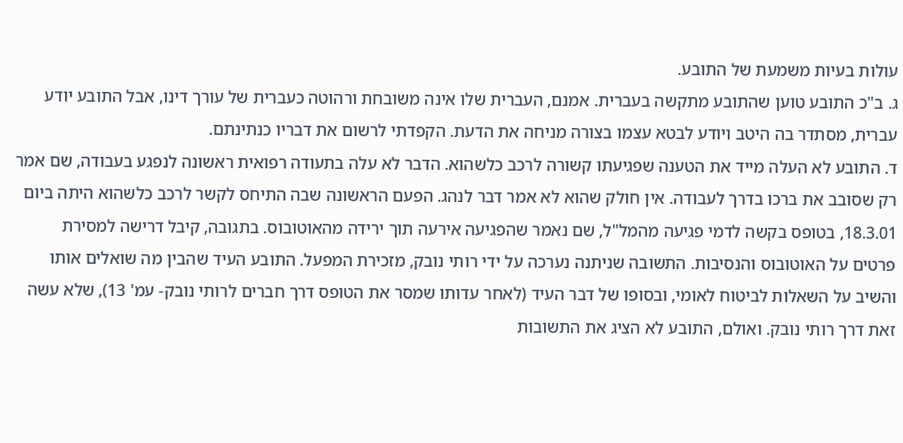עולות בעיות משמעת של התובע.
ג. ב"כ התובע טוען שהתובע מתקשה בעברית. אמנם, העברית שלו אינה משובחת ורהוטה כעברית של עורך דינו, אבל התובע יודע עברית, מסתדר בה היטב ויודע לבטא עצמו בצורה מניחה את הדעת. הקפדתי לרשום את דבריו כנתינתם.
ד. התובע לא העלה מייד את הטענה שפגיעתו קשורה לרכב כלשהוא. הדבר לא עלה בתעודה רפואית ראשונה לנפגע בעבודה, שם אמר רק שסובב את ברכו בדרך לעבודה. אין חולק שהוא לא אמר דבר לנהג. הפעם הראשונה שבה התיחס לקשר לרכב כלשהוא היתה ביום 18.3.01, בטופס בקשה לדמי פגיעה מהמל"ל, שם נאמר שהפגיעה אירעה תוך ירידה מהאוטובוס. בתגובה, קיבל דרישה למסירת פרטים על האוטובוס והנסיבות. התשובה שניתנה נערכה על ידי רותי נובק, מזכירת המפעל. התובע העיד שהבין מה שואלים אותו והשיב על השאלות לביטוח לאומי, ובסופו של דבר העיד (לאחר עדותו שמסר את הטופס דרך חברים לרותי נובק- עמ' 13), שלא עשה זאת דרך רותי נובק. ואולם, התובע לא הציג את התשובות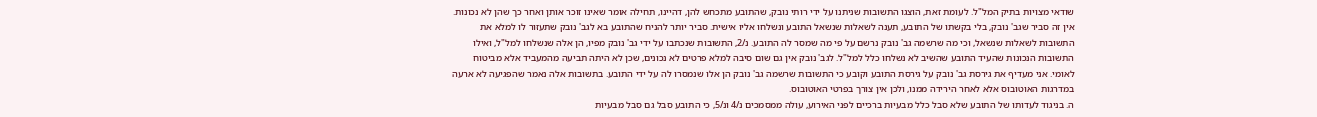שודאי מצויות בתיק המל"ל. לעומת זאת, הוצגו התשובות שניתנו על ידי רותי נובק, שהתובע מתכחש להן, דהיינו, תחילה אומר שאינו זוכר אותן ואחר כך שהן לא נכונות. אין זה סביר שגב' נובק, בלי בקשתו של התובע, תענה לשאלות שנשאל התובע ונשלחו אליו אישית. סביר יותר להניח שהתובע בא לגב' נובק שתעזור לו למלא את התשובות לשאלות שנשאל, וכי מה שרשמה גב' נובק נרשם על פי מה שמסר לה התובע. נ/2, התשובות שנכתבו על ידי גב' נובק מפיו, הן אלה שנשלחו למל"ל, ואילו התשובות הנכונות שהעיד התובע שהשיב לא נשלחו כלל למל"ל. לגב' נובק אין גם שום סיבה למלא פרטים לא נכונים, שכן לא היתה תביעה מהמעביד אלא מביטוח לאומי. אני מעדיף את גירסת גב' נובק על גירסת התובע וקובע כי התשובות שרשמה גב' נובק הן אלו שנמסרו לה על ידי התובע. בתשובות אלה נאמר שהפגיעה לא ארעה במדרגות האוטובוס אלא לאחר הירידה ממנו, ולכן אין צורך בפרטי האוטובוס.
ה. בניגוד לעדותו של התובע שלא סבל כלל מבעיות ברכיים לפני האירוע, עולה ממסמכים נ/4 ונ/5, כי התובע סבל גם סבל מבעיות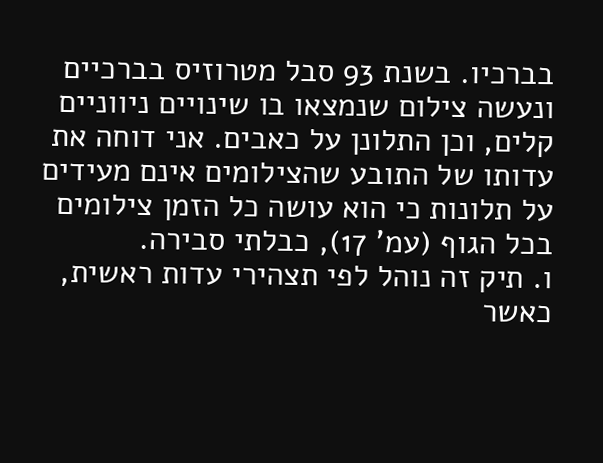בברכיו. בשנת 93 סבל מטרוזיס בברכיים ונעשה צילום שנמצאו בו שינויים ניווניים קלים, וכן התלונן על כאבים. אני דוחה את עדותו של התובע שהצילומים אינם מעידים על תלונות כי הוא עושה כל הזמן צילומים בכל הגוף (עמ' 17), כבלתי סבירה.
ו. תיק זה נוהל לפי תצהירי עדות ראשית, כאשר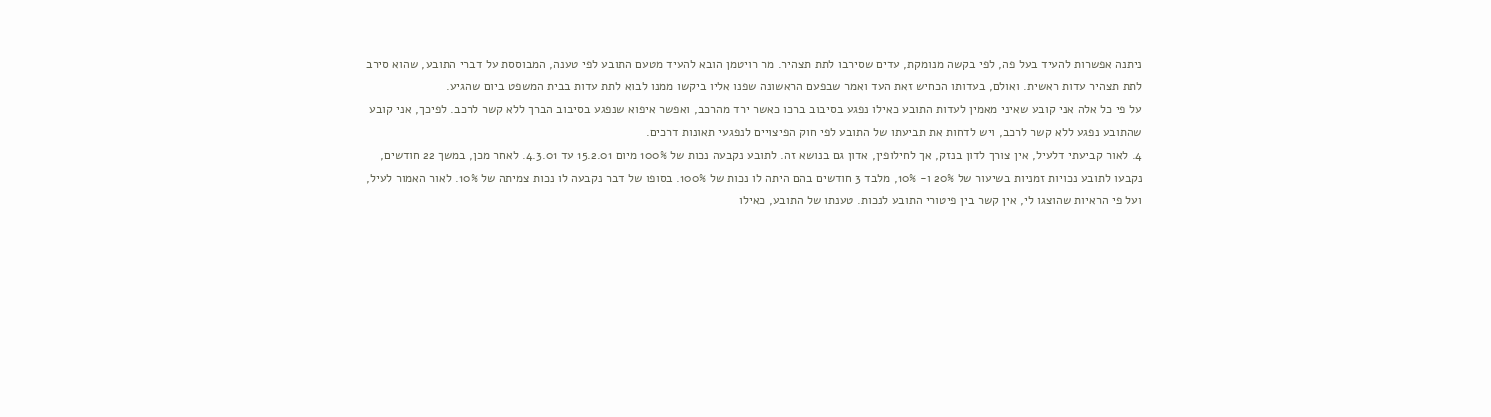ניתנה אפשרות להעיד בעל פה, לפי בקשה מנומקת, עדים שסירבו לתת תצהיר. מר רויטמן הובא להעיד מטעם התובע לפי טענה, המבוססת על דברי התובע, שהוא סירב לתת תצהיר עדות ראשית. ואולם, בעדותו הכחיש זאת העד ואמר שבפעם הראשונה שפנו אליו ביקשו ממנו לבוא לתת עדות בבית המשפט ביום שהגיע.
על פי כל אלה אני קובע שאיני מאמין לעדות התובע כאילו נפגע בסיבוב ברכו כאשר ירד מהרכב, ואפשר איפוא שנפגע בסיבוב הברך ללא קשר לרכב. לפיכך, אני קובע שהתובע נפגע ללא קשר לרכב, ויש לדחות את תביעתו של התובע לפי חוק הפיצויים לנפגעי תאונות דרכים.
4. לאור קביעתי דלעיל, אין צורך לדון בנזק, אך לחילופין, אדון גם בנושא זה. לתובע נקבעה נכות של 100% מיום 15.2.01 עד 4.3.01. לאחר מכן, במשך 22 חודשים, נקבעו לתובע נכויות זמניות בשיעור של 20% ו- 10%, מלבד 3 חודשים בהם היתה לו נכות של 100%. בסופו של דבר נקבעה לו נכות צמיתה של 10%. לאור האמור לעיל, ועל פי הראיות שהוצגו לי, אין קשר בין פיטורי התובע לנכות. טענתו של התובע, כאילו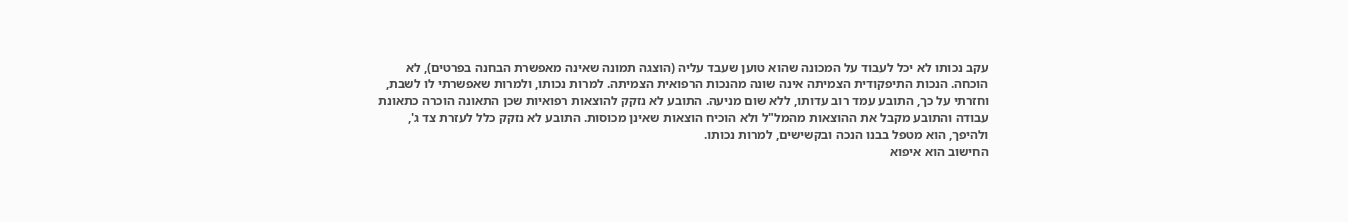עקב נכותו לא יכל לעבוד על המכונה שהוא טוען שעבד עליה (הוצגה תמונה שאינה מאפשרת הבחנה בפרטים), לא הוכחה. הנכות התיפקודית הצמיתה אינה שונה מהנכות הרפואית הצמיתה. למרות נכותו, ולמרות שאפשרתי לו לשבת, וחזרתי על כך, התובע עמד רוב עדותו, ללא שום מניעה. התובע לא נזקק להוצאות רפואיות שכן התאונה הוכרה כתאונת עבודה והתובע מקבל את ההוצאות מהמל"ל ולא הוכיח הוצאות שאינן מכוסות. התובע לא נזקק כלל לעזרת צד ג', ולהיפך, הוא מטפל בבנו הנכה ובקשישים, למרות נכותו.
החישוב הוא איפוא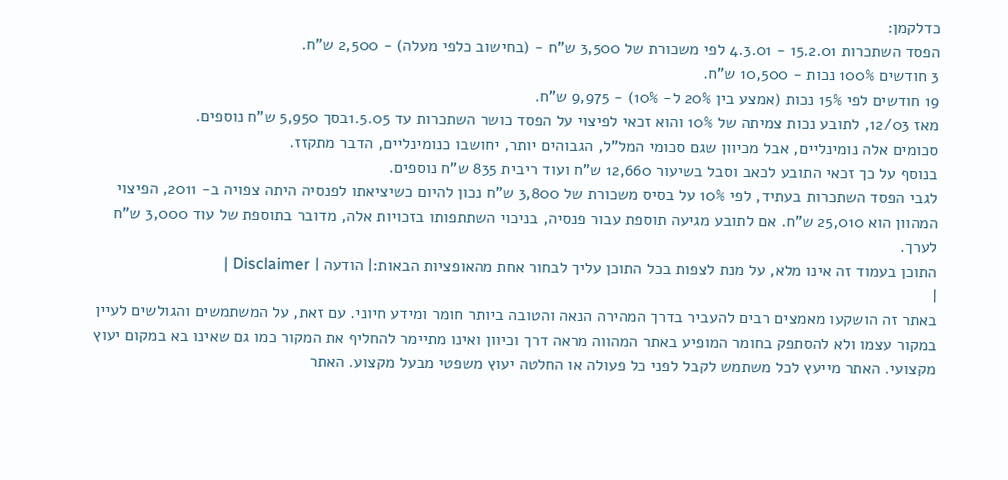כדלקמן:
הפסד השתכרות 15.2.01 - 4.3.01 לפי משכורת של 3,500 ש"ח - (בחישוב כלפי מעלה) - 2,500 ש"ח.
3 חודשים 100% נכות - 10,500 ש"ח.
19 חודשים לפי 15% נכות (אמצע בין 20% ל- 10%) - 9,975 ש"ח.
מאז 12/03, לתובע נכות צמיתה של 10% והוא זכאי לפיצוי על הפסד כושר השתכרות עד 1.5.05בסך 5,950 ש"ח נוספים.
סכומים אלה נומינליים, אבל מכיוון שגם סכומי המל"ל, הגבוהים יותר, יחושבו כנומינליים, הדבר מתקזז.
בנוסף על כך זכאי התובע לכאב וסבל בשיעור 12,660 ש"ח ועוד ריבית 835 ש"ח נוספים.
לגבי הפסד השתכרות בעתיד, לפי 10% על בסיס משכורת של 3,800 ש"ח נכון להיום כשיציאתו לפנסיה היתה צפויה ב- 2011, הפיצוי המהוון הוא 25,010 ש"ח. אם לתובע מגיעה תוספת עבור פנסיה, בניכוי השתתפותו בזכויות אלה, מדובר בתוספת של עוד 3,000 ש"ח לערך.
התוכן בעמוד זה אינו מלא, על מנת לצפות בכל התוכן עליך לבחור אחת מהאופציות הבאות:| הודעה | Disclaimer |
|
באתר זה הושקעו מאמצים רבים להעביר בדרך המהירה הנאה והטובה ביותר חומר ומידע חיוני. עם זאת, על המשתמשים והגולשים לעיין במקור עצמו ולא להסתפק בחומר המופיע באתר המהווה מראה דרך וכיוון ואינו מתיימר להחליף את המקור כמו גם שאינו בא במקום יעוץ מקצועי. האתר מייעץ לכל משתמש לקבל לפני כל פעולה או החלטה יעוץ משפטי מבעל מקצוע. האתר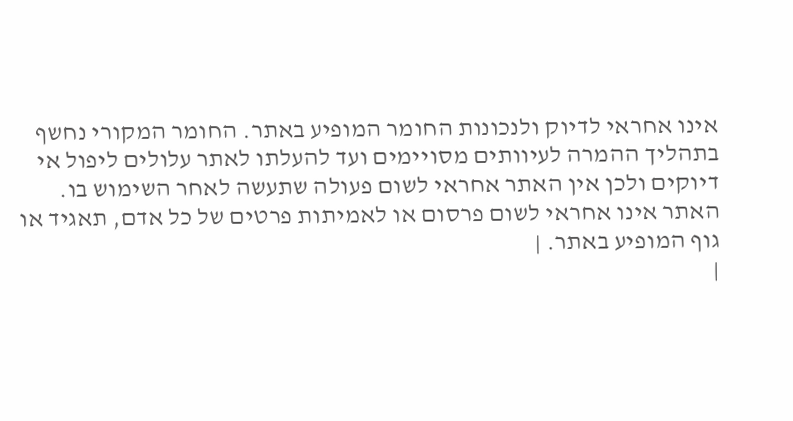אינו אחראי לדיוק ולנכונות החומר המופיע באתר. החומר המקורי נחשף בתהליך ההמרה לעיוותים מסויימים ועד להעלתו לאתר עלולים ליפול אי דיוקים ולכן אין האתר אחראי לשום פעולה שתעשה לאחר השימוש בו. האתר אינו אחראי לשום פרסום או לאמיתות פרטים של כל אדם, תאגיד או גוף המופיע באתר. |
|